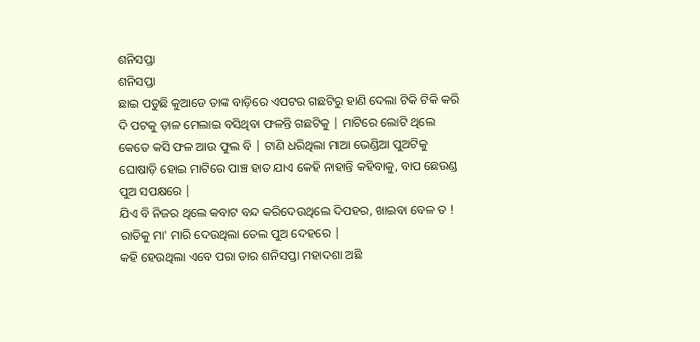ଶନିସପ୍ତା
ଶନିସପ୍ତା
ଛାଇ ପଡୁଛି କୁଆଡେ ତାଙ୍କ ବାଡ଼ିରେ ଏପଟର ଗଛଟିରୁ ହାଣି ଦେଲା ଟିକି ଟିକି କରି ଦି ପଟକୁ ଡ଼ାଳ ମେଲାଇ ବସିଥିବା ଫଳନ୍ତି ଗଛଟିକୁ | ମାଟିରେ ଲୋଟି ଥିଲେ କେତେ କସି ଫଳ ଆଉ ଫୁଲ ବି | ଟାଣି ଧରିଥିଲା ମାଆ ଭେଣ୍ଡିଆ ପୁଅଟିକୁ ଘୋଷାଡ଼ି ହୋଇ ମାଟିରେ ପାଞ୍ଚ ହାତ ଯାଏ କେହି ନାହାନ୍ତି କହିବାକୁ, ବାପ ଛେଉଣ୍ଡ ପୁଅ ସପକ୍ଷରେ |
ଯିଏ ବି ନିଜର ଥିଲେ କବାଟ ବନ୍ଦ କରିଦେଉଥିଲେ ଦିପହର, ଖାଇବା ବେଳ ତ ! ରାତିକୁ ମା' ମାରି ଦେଉଥିଲା ତେଲ ପୁଅ ଦେହରେ |
କହି ହେଉଥିଲା ଏବେ ପରା ତାର ଶନିସପ୍ତା ମହାଦଶା ଅଛି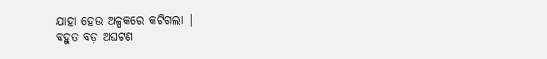ଯାହା ହେଉ ଅଳ୍ପକରେ କଟିଗଲା |
ବହୁତ ବଡ଼ ଅଘଟଣ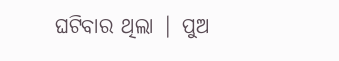ଘଟିବାର ଥିଲା | ପୁଅ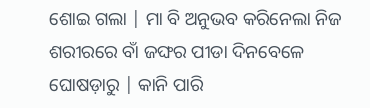ଶୋଇ ଗଲା | ମା ବି ଅନୁଭବ କରିନେଲା ନିଜ ଶରୀରରେ ବାଁ ଜଙ୍ଘର ପୀଡା ଦିନବେଳେ ଘୋଷଡ଼ାରୁ | କାନି ପାରି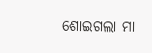ଶୋଇଗଲା ମା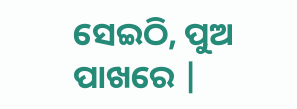ସେଇଠି, ପୁଅ ପାଖରେ |